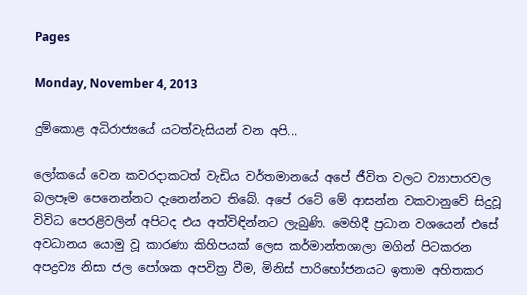Pages

Monday, November 4, 2013

දුම්කොළ අධිරාජ්‍යයේ යටත්වැසියන් වන අපි...

ලෝකයේ වෙන කවරදාකටත් වැඩිය වර්තමානයේ අපේ ජීවිත වලට ව්‍යාපාරවල බලපෑම පෙනෙන්නට දැනෙන්නට තිබේ. අපේ රටේ මේ ආසන්න වකවානුවේ සිදුවූ විවිධ පෙරළිවලින් අපිටද එය අත්විඳින්නට ලැබුණි. මෙහිදී ප්‍රධාන වශයෙන් එසේ අවධානය යොමු වූ කාරණා කිහිපයක්‌ ලෙස කර්මාන්තශාලා මගින් පිටකරන අපද්‍රව්‍ය නිසා ජල පෝශක අපවිත්‍ර වීම, මිනිස්‌ පාරිභෝජනයට ඉතාම අහිතකර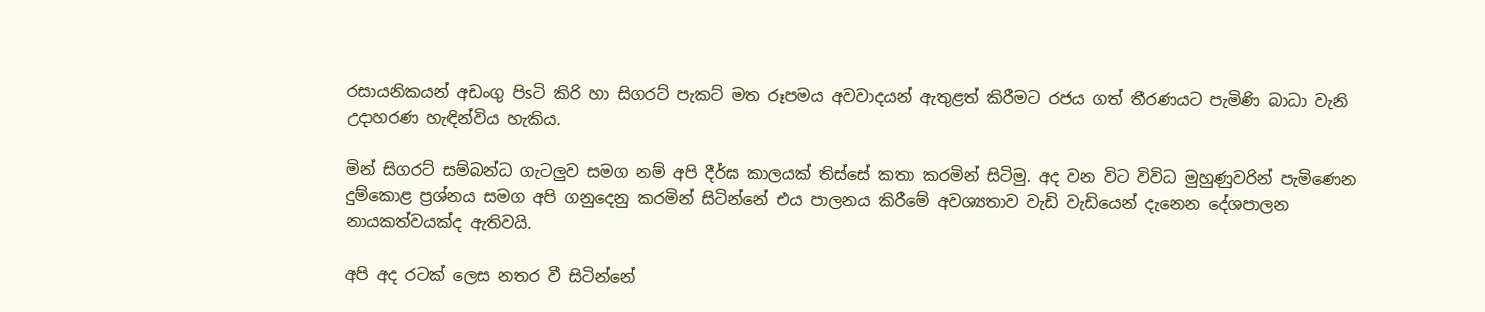රසායනිකයන් අඩංගු පිsටි කිරි හා සිගරට්‌ පැකට්‌ මත රූපමය අවවාදයන් ඇතුළත් කිරීමට රජය ගත් තීරණයට පැමිණි බාධා වැනි උදාහරණ හැඳින්විය හැකිය.

මින් සිගරට්‌ සම්බන්ධ ගැටලුව සමග නම් අපි දීර්ඝ කාලයක්‌ තිස්‌සේ කතා කරමින් සිටිමු. අද වන විට විවිධ මුහුණුවරින් පැමිණෙන දුම්කොළ ප්‍රශ්නය සමග අපි ගනුදෙනු කරමින් සිටින්නේ එය පාලනය කිරීමේ අවශ්‍යතාව වැඩි වැඩියෙන් දැනෙන දේශපාලන නායකත්වයක්‌ද ඇතිවයි.

අපි අද රටක්‌ ලෙස නතර වී සිටින්නේ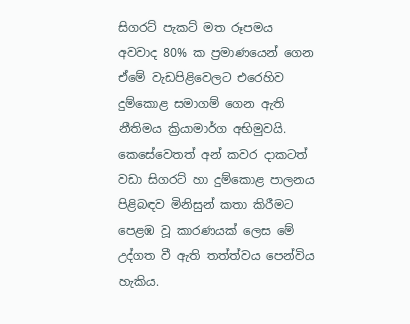සිගරට්‌ පැකට්‌ මත රූපමය අවවාද 80% ක ප්‍රමාණයෙන් ගෙන ඒමේ වැඩපිළිවෙලට එරෙහිව දුම්කොළ සමාගම් ගෙන ඇති නීතිමය ක්‍රියාමාර්ග අභිමුවයි. කෙසේවෙතත් අන් කවර දාකටත් වඩා සිගරට්‌ හා දුම්කොළ පාලනය පිළිබඳව මිනිසුන් කතා කිරීමට පෙළඹ වූ කාරණයක්‌ ලෙස මේ උද්ගත වී ඇති තත්ත්වය පෙන්විය හැකිය.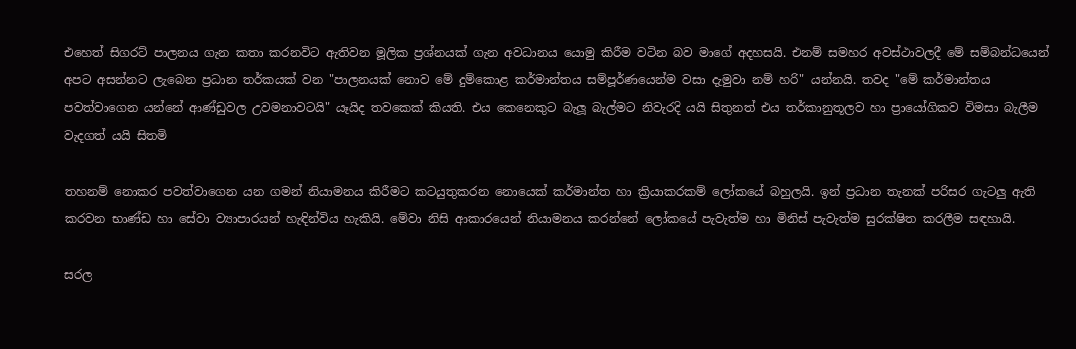එහෙත් සිගරට්‌ පාලනය ගැන කතා කරනවිට ඇතිවන මූලික ප්‍රශ්නයක්‌ ගැන අවධානය යොමු කිරීම වටින බව මාගේ අදහසයි. එනම් සමහර අවස්‌ථාවලදී මේ සම්බන්ධයෙන් අපට අසන්නට ලැබෙන ප්‍රධාන තර්කයක්‌ වන "පාලනයක්‌ නොව මේ දුම්කොළ කර්මාන්තය සම්පූර්ණයෙන්ම වසා දැමුවා නම් හරි" යන්නයි. තවද "මේ කර්මාන්තය පවත්වාගෙන යන්නේ ආණ්‌ඩුවල උවමනාවටයි" යෑයිද තවකෙක්‌ කියති. එය කෙනෙකුට බැලූ බැල්මට නිවැරදි යයි සිතුනත් එය තර්කානුතූලව හා ප්‍රායෝගිකව විමසා බැලීම වැදගත් යයි සිතමි

තහනම් නොකර පවත්වාගෙන යන ගමන් නියාමනය කිරීමට කටයුතුකරන නොයෙක්‌ කර්මාන්ත හා ක්‍රියාකරකම් ලෝකයේ බහුලයි. ඉන් ප්‍රධාන තැනක්‌ පරිසර ගැටලු ඇති කරවන භාණ්‌ඩ හා සේවා ව්‍යාපාරයන් හැඳින්විය හැකියි. මේවා නිසි ආකාරයෙන් නියාමනය කරන්නේ ලෝකයේ පැවැත්ම හා මිනිස්‌ පැවැත්ම සුරක්‌ෂිත කරලීම සඳහායි.

සරල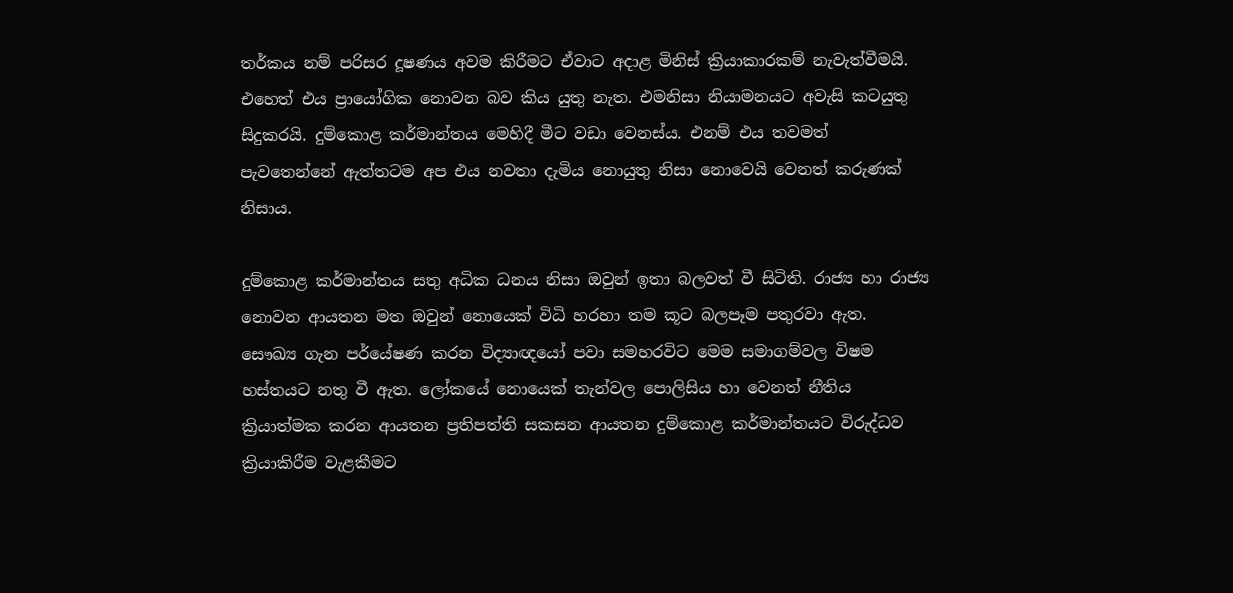තර්කය නම් පරිසර දූෂණය අවම කිරීමට ඒවාට අදාළ මිනිස්‌ ක්‍රියාකාරකම් නැවැත්වීමයි. එහෙත් එය ප්‍රායෝගික නොවන බව කිය යුතු නැත. එමනිසා නියාමනයට අවැසි කටයුතු සිදුකරයි. දුම්කොළ කර්මාන්තය මෙහිදී මීට වඩා වෙනස්‌ය. එනම් එය තවමත් පැවතෙන්නේ ඇත්තටම අප එය නවතා දැමිය නොයුතු නිසා නොවෙයි වෙනත් කරුණක්‌ නිසාය.

දුම්කොළ කර්මාන්තය සතු අධික ධනය නිසා ඔවුන් ඉතා බලවත් වී සිටිති. රාජ්‍ය හා රාජ්‍ය නොවන ආයතන මත ඔවුන් නොයෙක්‌ විධි හරහා තම කූට බලපෑම පතුරවා ඇත. සෞඛ්‍ය ගැන පර්යේෂණ කරන විද්‍යාඥයෝ පවා සමහරවිට මෙම සමාගම්වල විෂම හස්‌තයට නතු වී ඇත. ලෝකයේ නොයෙක්‌ තැන්වල පොලිසිය හා වෙනත් නීතිය ක්‍රියාත්මක කරන ආයතන ප්‍රතිපත්ති සකසන ආයතන දුම්කොළ කර්මාන්තයට විරුද්ධව ක්‍රියාකිරීම වැළකීමට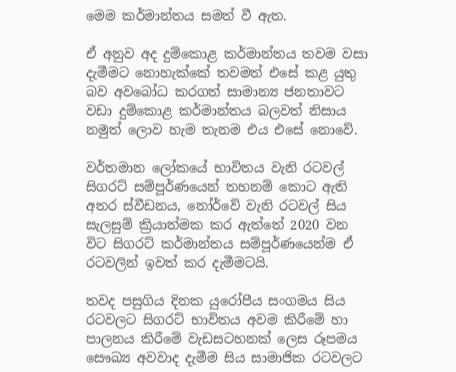මෙම කර්මාන්තය සමත් වී ඇත.

ඒ අනුව අද දුම්කොළ කර්මාන්තය තවම වසා දැමීමට නොහැක්‌කේ තවමත් එසේ කළ යුතු බව අවබෝධ කරගත් සාමාන්‍ය ජනතාවට වඩා දුම්කොළ කර්මාන්තය බලවත් නිසාය නමුත් ලොව හැම තැනම එය එසේ නොවේ.

වර්තමාන ලෝකයේ භාවිතය වැනි රටවල් සිගරට්‌ සම්පූර්ණයෙන් තහනම් කොට ඇති අතර ස්‌වීඩනය, නෝර්වේ වැනි රටවල් සිය සැලසුම් ක්‍රියාත්මක කර ඇත්තේ 2020 වන විට සිගරට්‌ කර්මාන්තය සම්පූර්ණයෙන්ම ඒ රටවලින් ඉවත් කර දැමීමටයි.

තවද පසුගිය දිනක යුරෝපීය සංගමය සිය රටවලට සිගරට්‌ භාවිතය අවම කිරීමේ හා පාලනය කිරීමේ වැඩසටහනක්‌ ලෙස රූපමය සෞඛ්‍ය අවවාද දැමීම සිය සාමාජික රටවලට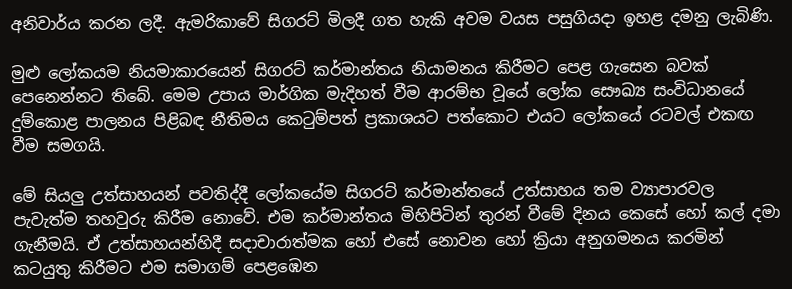අනිවාර්ය කරන ලදී. ඇමරිකාවේ සිගරට්‌ මිලදී ගත හැකි අවම වයස පසුගියදා ඉහළ දමනු ලැබිණි.

මුළු ලෝකයම නියමාකාරයෙන් සිගරට්‌ කර්මාන්තය නියාමනය කිරීමට පෙළ ගැසෙන බවක්‌ පෙනෙන්නට තිබේ. මෙම උපාය මාර්ගික මැදිහත් වීම ආරම්භ වූයේ ලෝක සෞඛ්‍ය සංවිධානයේ දුම්කොළ පාලනය පිළිබඳ නීතිමය කෙටුම්පත් ප්‍රකාශයට පත්කොට එයට ලෝකයේ රටවල් එකඟ වීම සමගයි.

මේ සියලු උත්සාහයන් පවතිද්දී ලෝකයේම සිගරට්‌ කර්මාන්තයේ උත්සාහය තම ව්‍යාපාරවල පැවැත්ම තහවුරු කිරීම නොවේ. එම කර්මාන්තය මිහිපිටින් තුරන් වීමේ දිනය කෙසේ හෝ කල් දමා ගැනීමයි. ඒ උත්සාහයන්හිදී සදාචාරාත්මක හෝ එසේ නොවන හෝ ක්‍රියා අනුගමනය කරමින් කටයුතු කිරීමට එම සමාගම් පෙළඹෙන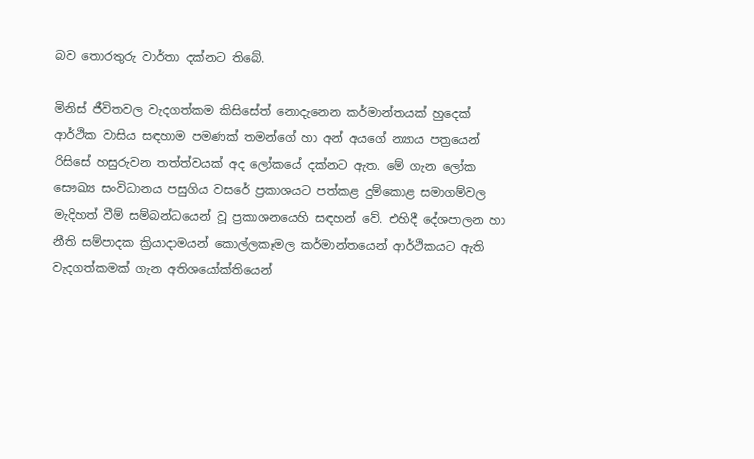බව තොරතුරු වාර්තා දක්‌නට තිබේ.

මිනිස්‌ ජීවිතවල වැදගත්කම කිසිසේත් නොදැනෙන කර්මාන්තයක්‌ හුදෙක්‌ ආර්ථික වාසිය සඳහාම පමණක්‌ තමන්ගේ හා අන් අයගේ න්‍යාය පත්‍රයෙන් රිසිසේ හසුරුවන තත්ත්වයක්‌ අද ලෝකයේ දක්‌නට ඇත. මේ ගැන ලෝක සෞඛ්‍ය සංවිධානය පසුගිය වසරේ ප්‍රකාශයට පත්කළ දුම්කොළ සමාගම්වල මැදිහත් වීම් සම්බන්ධයෙන් වූ ප්‍රකාශනයෙහි සඳහන් වේ. එහිදී දේශපාලන හා නීති සම්පාදක ක්‍රියාදාමයන් කොල්ලකෑමල කර්මාන්තයෙන් ආර්ථිකයට ඇති වැදගත්කමක්‌ ගැන අතිශයෝක්‌තියෙන්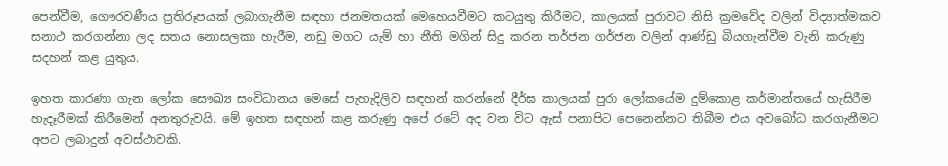පෙන්වීම, ගෞරවණීය ප්‍රතිරූපයක්‌ ලබාගැනීම සඳහා ජනමතයක්‌ මෙහෙයවීමට කටයුතු කිරීමට, කාලයක්‌ පුරාවට නිසි ක්‍රමවේද වලින් විද්‍යාත්මකව සනාථ කරගන්නා ලද සතය නොසලකා හැරීම, නඩු මගට යැම් හා නීති මගින් සිදු කරන තර්ජන ගර්ජන වලින් ආණ්‌ඩු බියගැන්වීම වැනි කරුණු සදහන් කළ යුතුය.

ඉහත කාරණා ගැන ලෝක සෞඛ්‍ය සංවිධානය මෙසේ පැහැදිලිව සඳහන් කරන්නේ දීර්ඝ කාලයක්‌ පුරා ලෝකයේම දුම්කොළ කර්මාන්තයේ හැසිරීම හැදෑරීමක්‌ කිරීමෙන් අනතුරුවයි. මේ ඉහත සඳහන් කළ කරුණු අපේ රටේ අද වන විට ඇස්‌ පනාපිට පෙනෙන්නට තිබීම එය අවබෝධ කරගැනීමට අපට ලබාදුන් අවස්‌ථාවකි.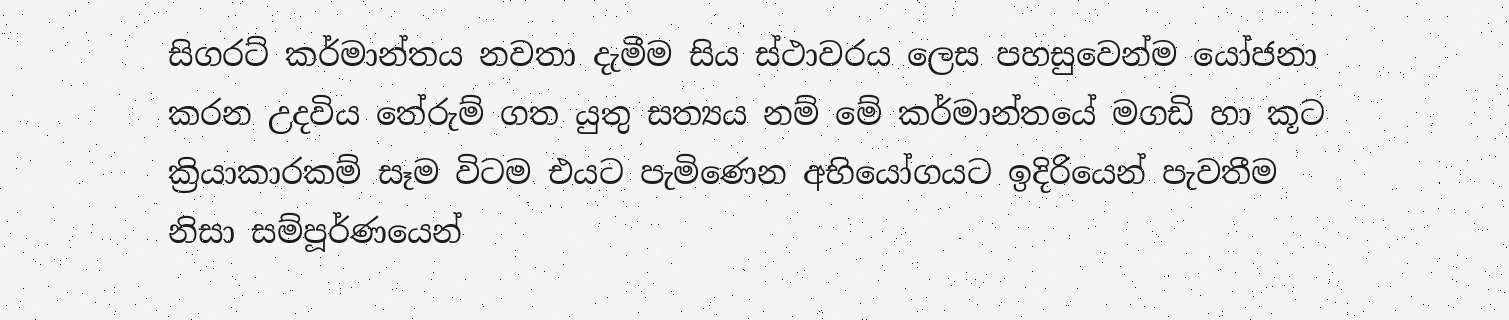සිගරට්‌ කර්මාන්තය නවතා දැමීම සිය ස්‌ථාවරය ලෙස පහසුවෙන්ම යෝජනා කරන උදවිය තේරුම් ගත යුතු සත්‍යය නම් මේ කර්මාන්තයේ මගඩි හා කූට ක්‍රියාකාරකම් සෑම විටම එයට පැමිණෙන අභියෝගයට ඉදිරියෙන් පැවතීම නිසා සම්පූර්ණයෙන්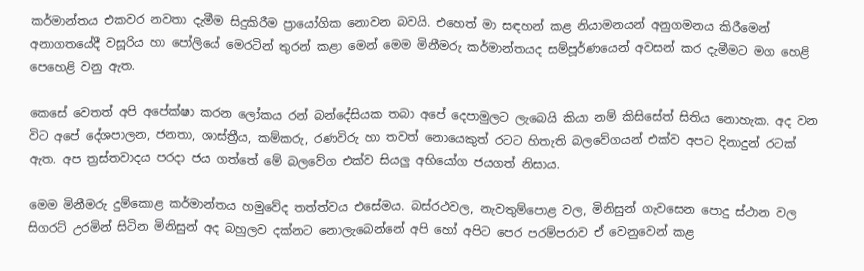කර්මාන්තය එකවර නවතා දැමීම සිදුකිරීම ප්‍රායෝගික නොවන බවයි. එහෙත් මා සඳහන් කළ නියාමනයන් අනුගමනය කිරීමෙන් අනාගතයේදී වසූරිය හා පෝලියේ මෙරටින් තුරන් කළා මෙන් මෙම මිනීමරු කර්මාන්තයද සම්පූර්ණයෙන් අවසන් කර දැමීමට මග හෙළි පෙහෙළි වනු ඇත.

කෙසේ වෙතත් අපි අපේක්‌ෂා කරන ලෝකය රන් බන්දේසියක තබා අපේ දෙපාමුලට ලැබෙයි කියා නම් කිසිසේත් සිතිය නොහැක. අද වන විට අපේ දේශපාලන, ජනතා, ශාස්‌ත්‍රීය, කම්කරු, රණවිරු හා තවත් නොයෙකුත් රටට හිතැති බලවේගයන් එක්‌ව අපට දිනාදුන් රටක්‌ ඇත. අප ත්‍රස්‌තවාදය පරදා ජය ගත්තේ මේ බලවේග එක්‌ව සියලු අභියෝග ජයගත් නිසාය.

මෙම මිනීමරු දුම්කොළ කර්මාන්තය හමුවේද තත්ත්වය එසේමය. බස්‌රථවල, නැවතුම්පොළ වල, මිනිසුන් ගැවසෙන පොදු ස්‌ථාන වල සිගරට්‌ උරමින් සිටින මිනිසුන් අද බහුලව දක්‌නට නොලැබෙන්නේ අපි හෝ අපිට පෙර පරම්පරාව ඒ වෙනුවෙන් කළ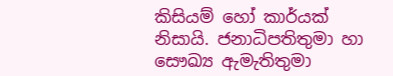කිසියම් හෝ කාර්යක්‌ නිසායි. ජනාධිපතිතුමා හා සෞඛ්‍ය ඇමැතිතුමා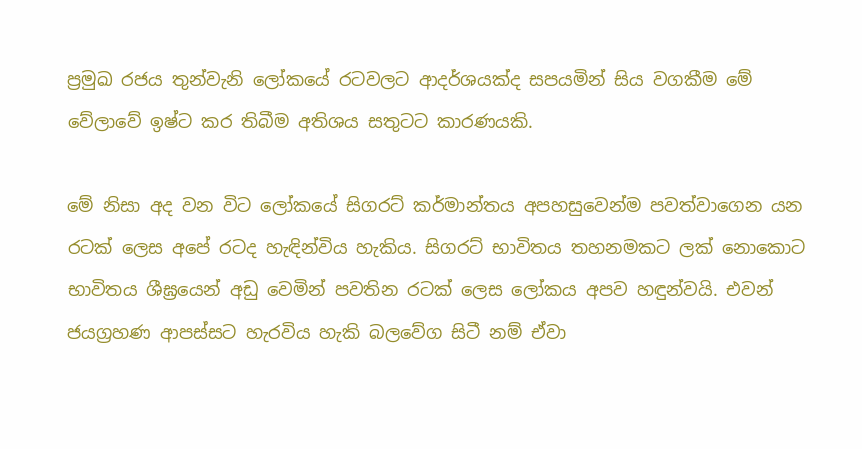ප්‍රමුඛ රජය තුන්වැනි ලෝකයේ රටවලට ආදර්ශයක්‌ද සපයමින් සිය වගකීම මේ වේලාවේ ඉෂ්ට කර තිබීම අතිශය සතුටට කාරණයකි.

මේ නිසා අද වන විට ලෝකයේ සිගරට්‌ කර්මාන්තය අපහසුවෙන්ම පවත්වාගෙන යන රටක්‌ ලෙස අපේ රටද හැඳින්විය හැකිය. සිගරට්‌ භාවිතය තහනමකට ලක්‌ නොකොට භාවිතය ශීඝ්‍රයෙන් අඩු වෙමින් පවතින රටක්‌ ලෙස ලෝකය අපව හඳුන්වයි. එවන් ජයග්‍රහණ ආපස්‌සට හැරවිය හැකි බලවේග සිටී නම් ඒවා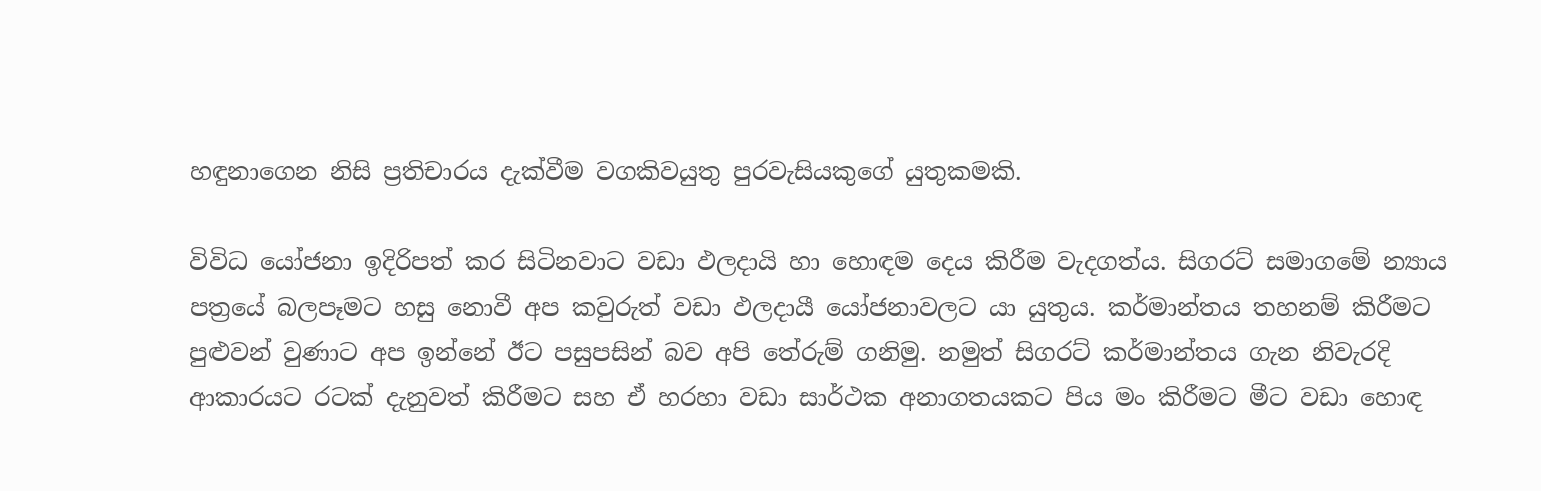හඳුනාගෙන නිසි ප්‍රතිචාරය දැක්‌වීම වගකිවයුතු පුරවැසියකුගේ යුතුකමකි.

විවිධ යෝජනා ඉදිරිපත් කර සිටිනවාට වඩා ඵලදායි හා හොඳම දෙය කිරීම වැදගත්ය. සිගරට්‌ සමාගමේ න්‍යාය පත්‍රයේ බලපෑමට හසු නොවී අප කවුරුත් වඩා ඵලදායී යෝජනාවලට යා යුතුය. කර්මාන්තය තහනම් කිරීමට පුළුවන් වුණාට අප ඉන්නේ ඊට පසුපසින් බව අපි තේරුම් ගනිමු. නමුත් සිගරට්‌ කර්මාන්තය ගැන නිවැරදි ආකාරයට රටක්‌ දැනුවත් කිරීමට සහ ඒ හරහා වඩා සාර්ථක අනාගතයකට පිය මං කිරීමට මීට වඩා හොඳ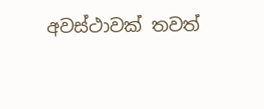අවස්‌ථාවක්‌ තවත්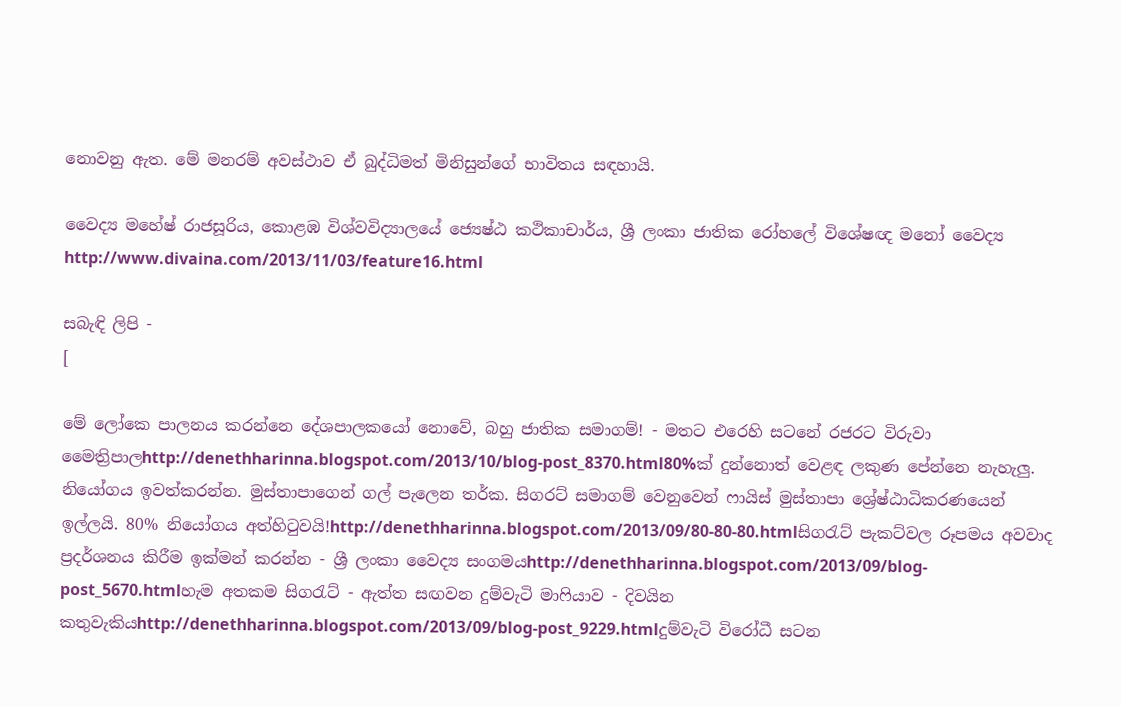නොවනු ඇත. මේ මනරම් අවස්‌ථාව ඒ බුද්ධිමත් මිනිසුන්ගේ භාවිතය සඳහායි.

වෛද්‍ය මහේෂ් රාජසූරිය, කොළඹ විශ්වවිද්‍යාලයේ ජ්‍යෙෂ්ඨ කථිකාචාර්ය, ශ්‍රී ලංකා ජාතික රෝහලේ විශේෂඥ මනෝ වෛද්‍ය
http://www.divaina.com/2013/11/03/feature16.html

සබැඳි ලිපි -
[

මේ ලෝකෙ පාලනය කරන්නෙ දේශපාලකයෝ නොවේ, බහු ජාතික සමාගම්! - මතට එරෙහි සටනේ රජරට විරුවා මෛත්‍රිපාලhttp://denethharinna.blogspot.com/2013/10/blog-post_8370.html80%ක් දුන්නොත් වෙළඳ ලකුණ පේන්නෙ නැහැලු. නියෝගය ඉවත්කරන්න. මුස්තාපාගෙන් ගල් පැලෙන තර්ක. සිගරට් සමාගම් වෙනුවෙන් ෆායිස් මුස්තාපා ශ්‍රේෂ්ඨාධිකරණයෙන් ඉල්ලයි. 80% නියෝගය අත්හිටුවයි!http://denethharinna.blogspot.com/2013/09/80-80-80.htmlසිගරැට්‌ පැකට්‌වල රූපමය අවවාද ප්‍රදර්ශනය කිරීම ඉක්‌මන් කරන්න - ශ්‍රී ලංකා වෛද්‍ය සංගමයhttp://denethharinna.blogspot.com/2013/09/blog-post_5670.htmlහැම අතකම සිගරැට්‌ - ඇත්ත සඟවන දුම්වැටි මාෆියාව - දිවයින කතුවැකියhttp://denethharinna.blogspot.com/2013/09/blog-post_9229.htmlදුම්වැටි විරෝධී සටන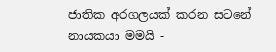ජාතික අරගලයක් කරන සටනේ නායකයා මමයි -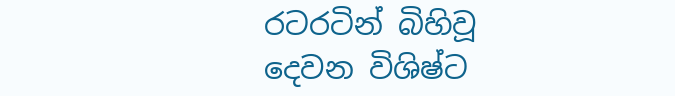රටරටින් බිහිවූ දෙවන විශිෂ්ට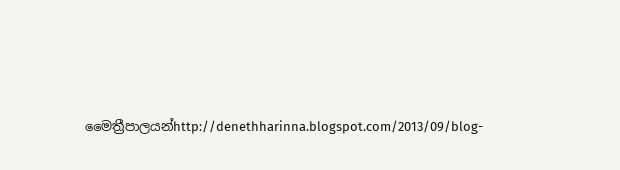මෛත්‍රීපාලයන්http://denethharinna.blogspot.com/2013/09/blog-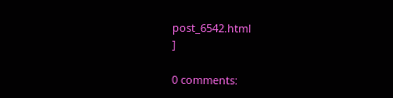post_6542.html
]

0 comments: